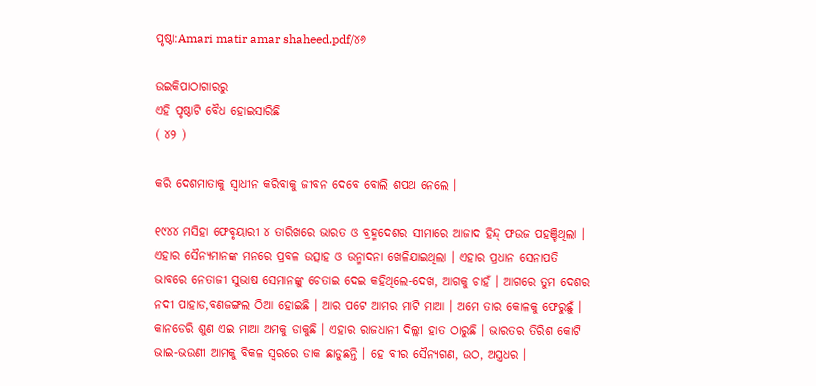ପୃଷ୍ଠା:Amari matir amar shaheed.pdf/୪୬

ଉଇକିପାଠାଗାର‌ରୁ
ଏହି ପୃଷ୍ଠାଟି ବୈଧ ହୋଇସାରିଛି
( ୪୨ )

କରି ଦେଶମାତାକୁ ସ୍ୱାଧୀନ କରିବାକୁ ଜୀବନ ଦେବେ ବୋଲି ଶପଥ ନେଲେ ।

୧୯୪୪ ମସିହା ଫେବୃୟାରୀ ୪ ତାରିଖରେ ଭାରତ ଓ ବ୍ରହ୍ମଦେଶର ସୀମାରେ ଆଜାଦ ହିନ୍ଦ୍ ଫଉଜ ପହଞ୍ଚିଥିଲା । ଏହାର ସୈନ୍ୟମାନଙ୍କ ମନରେ ପ୍ରବଳ ଉତ୍ସାହ ଓ ଉନ୍ମାଦନା ଖେଳିଯାଇଥିଲା । ଏହାର ପ୍ରଧାନ ସେନାପତି ଭାବରେ ନେତାଜୀ ସୁଭାଷ ସେମାନଙ୍କୁ ଚେତାଇ ଦେଇ କହିଥିଲେ-ଦେଖ, ଆଗକୁ ଚାହଁ । ଆଗରେ ତୁମ ଦେଶର ନଦୀ ପାହାଡ,ବଣଜଙ୍ଗଲ ଠିଆ ହୋଇଛି । ଆର ପଟେ ଆମର ମାଟି ମାଆ । ଅମେ ତାର କୋଳକୁ ଫେରୁଛୁଁ । କାନଡେରି ଶୁଣ ଏଇ ମାଆ ଅମକୁ ଡାକୁଛି । ଏହାର ରାଜଧାନୀ ଦିଲ୍ଲୀ ହାତ ଠାରୁଛି । ଭାରତର ତିରିଶ କୋଟି ଭାଇ-ଭଉଣୀ ଆମକୁ ବିକଳ ସ୍ୱରରେ ଡାକ ଛାଡୁଛନ୍ତି । ହେ ବୀର ସୈନ୍ୟଗଣ, ଉଠ, ଅସ୍ତ୍ରଧର ।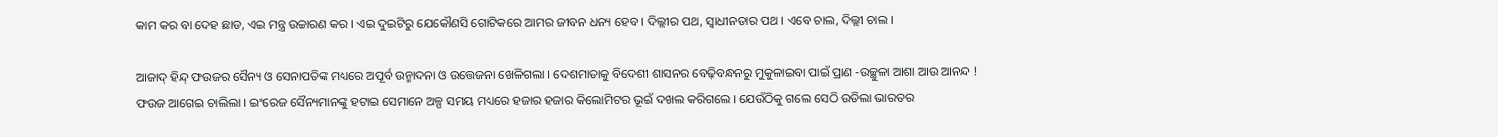କାମ କର ବା ଦେହ ଛାଡ, ଏଇ ମନ୍ତ୍ର ଉଚ୍ଚାରଣ କର । ଏଇ ଦୁଇଟିରୁ ଯେକୌଣସି ଗୋଟିକରେ ଆମର ଜୀବନ ଧନ୍ୟ ହେବ । ଦିଲ୍ଲୀର ପଥ, ସ୍ୱାଧୀନତାର ପଥ । ଏବେ ଚାଲ, ଦିଲ୍ଲୀ ଚାଲ ।

ଆଜାଦ୍ ହିନ୍ଦ୍ ଫଉଜର ସୈନ୍ୟ ଓ ସେନାପତିଙ୍କ ମଧ୍ୟରେ ଅପୂର୍ବ ଉନ୍ମାଦନା ଓ ଉତ୍ତେଜନା ଖେଳିଗଲା । ଦେଶମାତାକୁ ବିଦେଶୀ ଶାସନର ବେଢ଼ିବନ୍ଧନରୁ ମୁକୁଳାଇବା ପାଇଁ ପ୍ରାଣ -ଉଚ୍ଛୁଳା ଆଶା ଆଉ ଆନନ୍ଦ ! ଫଉଜ ଆଗେଇ ଚାଲିଲା । ଇଂରେଜ ସୈନ୍ୟମାନଙ୍କୁ ହଟାଇ ସେମାନେ ଅଳ୍ପ ସମୟ ମଧ୍ୟରେ ହଜାର ହଜାର କିଲୋମିଟର ଭୂଇଁ ଦଖଲ କରିଗଲେ । ଯେଉଁଠିକୁ ଗଲେ ସେଠି ଉଡିଲା ଭାରତର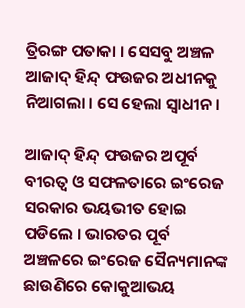ତ୍ରିରଙ୍ଗ ପତାକା । ସେସବୁ ଅଞ୍ଚଳ ଆଜାଦ୍ ହିନ୍ଦ୍ ଫଉଜର ଅଧୀନକୁ ନିଆଗଲା । ସେ ହେଲା ସ୍ୱାଧୀନ ।

ଆଜାଦ୍ ହିନ୍ଦ୍ ଫଉଜର ଅପୂର୍ବ ବୀରତ୍ୱ ଓ ସଫଳତାରେ ଇଂରେଜ ସରକାର ଭୟଭୀତ ହୋଇ ପଡିଲେ । ଭାରତର ପୂର୍ବ ଅଞ୍ଚଳରେ ଇଂରେଜ ସୈନ୍ୟମାନଙ୍କ ଛାଉଣିରେ କୋକୁଆଭୟ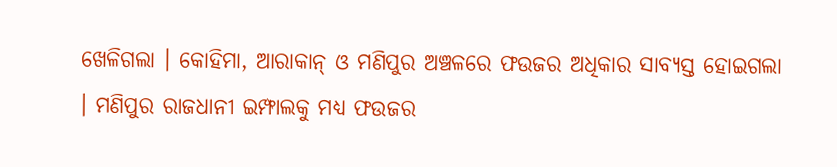ଖେଳିଗଲା । କୋହିମା, ଆରାକାନ୍ ଓ ମଣିପୁର ଅଞ୍ଚଳରେ ଫଉଜର ଅଧିକାର ସାବ୍ୟସ୍ତ ହୋଇଗଲା । ମଣିପୁର ରାଜଧାନୀ ଇମ୍ଫାଲକୁ ମଧ୍ୟ ଫଉଜର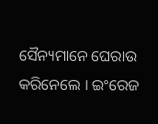ସୈନ୍ୟମାନେ ଘେରାଉ କରିନେଲେ । ଇଂରେଜ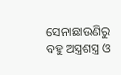ସେନାଛାଉଣିରୁ ବହୁ ଅସ୍ତ୍ରଶସ୍ତ୍ର ଓ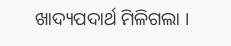ଖାଦ୍ୟପଦାର୍ଥ ମିଳିଗଲା ।